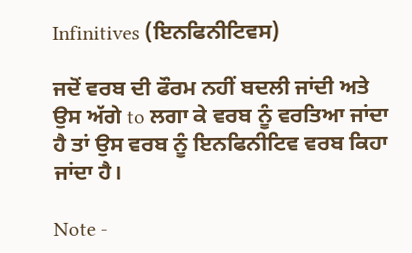Infinitives (ਇਨਫਿਨੀਟਿਵਸ)

ਜਦੋਂ ਵਰਬ ਦੀ ਫੌਰਮ ਨਹੀਂ ਬਦਲੀ ਜਾਂਦੀ ਅਤੇ ਉਸ ਅੱਗੇ to ਲਗਾ ਕੇ ਵਰਬ ਨੂੰ ਵਰਤਿਆ ਜਾਂਦਾ ਹੈ ਤਾਂ ਉਸ ਵਰਬ ਨੂੰ ਇਨਫਿਨੀਟਿਵ ਵਰਬ ਕਿਹਾ ਜਾਂਦਾ ਹੈ।

Note -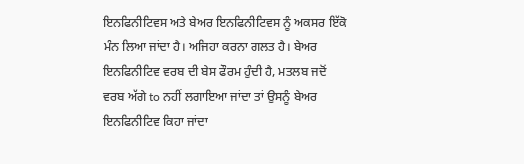ਇਨਫਿਨੀਟਿਵਸ ਅਤੇ ਬੇਅਰ ਇਨਫਿਨੀਟਿਵਸ ਨੂੰ ਅਕਸਰ ਇੱਕੋ ਮੰਨ ਲਿਆ ਜਾਂਦਾ ਹੈ। ਅਜਿਹਾ ਕਰਨਾ ਗਲਤ ਹੈ। ਬੇਅਰ ਇਨਫਿਨੀਟਿਵ ਵਰਬ ਦੀ ਬੇਸ ਫੌਰਮ ਹੁੰਦੀ ਹੈ, ਮਤਲਬ ਜਦੋਂ ਵਰਬ ਅੱਗੇ to ਨਹੀਂ ਲਗਾਇਆ ਜਾਂਦਾ ਤਾਂ ਉਸਨੂੰ ਬੇਅਰ ਇਨਫਿਨੀਟਿਵ ਕਿਹਾ ਜਾਂਦਾ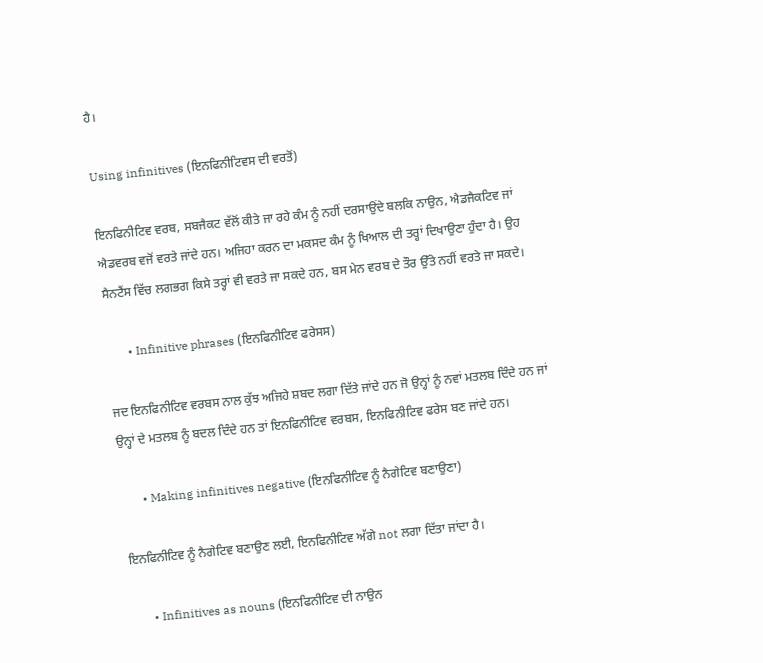ਹੈ।

Using infinitives (ਇਨਫਿਨੀਟਿਵਸ ਦੀ ਵਰਤੋਂ)

ਇਨਫਿਨੀਟਿਵ ਵਰਬ, ਸਬਜੈਕਟ ਵੱਲੋਂ ਕੀਤੇ ਜਾ ਰਹੇ ਕੰਮ ਨੂੰ ਨਹੀਂ ਦਰਸਾਉਂਦੇ ਬਲਕਿ ਨਾਉਨ, ਐਡਜੈਕਟਿਵ ਜਾਂ ਐਡਵਰਬ ਵਜੋਂ ਵਰਤੇ ਜਾਂਦੇ ਹਨ। ਅਜਿਹਾ ਕਰਨ ਦਾ ਮਕਸਦ ਕੰਮ ਨੂੰ ਖਿਆਲ ਦੀ ਤਰ੍ਹਾਂ ਦਿਖਾਉਣਾ ਹੁੰਦਾ ਹੈ। ਉਹ ਸੈਨਟੈਂਸ ਵਿੱਚ ਲਗਭਗ ਕਿਸੇ ਤਰ੍ਹਾਂ ਵੀ ਵਰਤੇ ਜਾ ਸਕਦੇ ਹਨ, ਬਸ ਮੇਨ ਵਰਬ ਦੇ ਤੌਰ ਉੱਤੇ ਨਹੀਂ ਵਰਤੇ ਜਾ ਸਕਦੇ।

       • Infinitive phrases (ਇਨਫਿਨੀਟਿਵ ਫਰੇਸਸ)

ਜਦ ਇਨਫਿਨੀਟਿਵ ਵਰਬਸ ਨਾਲ ਕੁੱਝ ਅਜਿਹੇ ਸ਼ਬਦ ਲਗਾ ਦਿੱਤੇ ਜਾਂਦੇ ਹਨ ਜੋ ਉਨ੍ਹਾਂ ਨੂੰ ਨਵਾਂ ਮਤਲਬ ਦਿੰਦੇ ਹਨ ਜਾਂ ਉਨ੍ਹਾਂ ਦੇ ਮਤਲਬ ਨੂੰ ਬਦਲ ਦਿੰਦੇ ਹਨ ਤਾਂ ਇਨਫਿਨੀਟਿਵ ਵਰਬਸ, ਇਨਫਿਨੀਟਿਵ ਫਰੇਸ ਬਣ ਜਾਂਦੇ ਹਨ।

       • Making infinitives negative (ਇਨਫਿਨੀਟਿਵ ਨੂੰ ਨੈਗੇਟਿਵ ਬਣਾਉਣਾ)

ਇਨਫਿਨੀਟਿਵ ਨੂੰ ਨੈਗੇਟਿਵ ਬਣਾਉਣ ਲਈ, ਇਨਫਿਨੀਟਿਵ ਅੱਗੇ not ਲਗਾ ਦਿੱਤਾ ਜਾਂਦਾ ਹੈ।

       • Infinitives as nouns (ਇਨਫਿਨੀਟਿਵ ਦੀ ਨਾਉਨ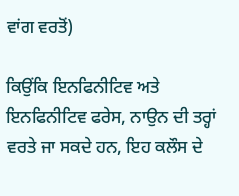ਵਾਂਗ ਵਰਤੋਂ)

ਕਿਉਂਕਿ ਇਨਫਿਨੀਟਿਵ ਅਤੇ ਇਨਫਿਨੀਟਿਵ ਫਰੇਸ, ਨਾਉਨ ਦੀ ਤਰ੍ਹਾਂ ਵਰਤੇ ਜਾ ਸਕਦੇ ਹਨ, ਇਹ ਕਲੌਸ ਦੇ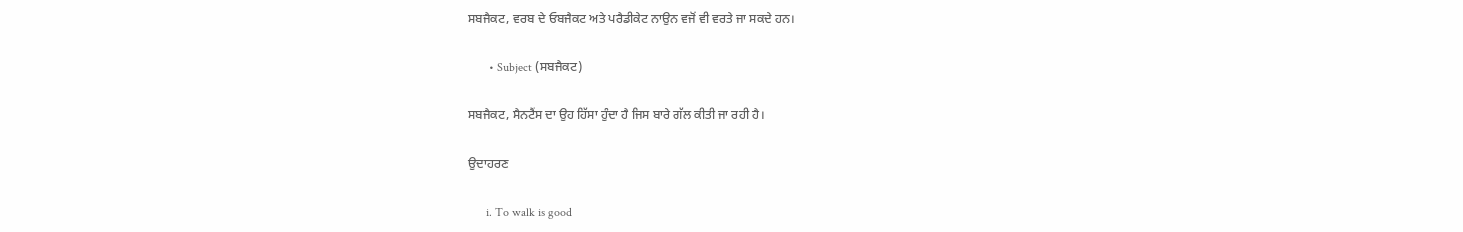ਸਬਜੈਕਟ, ਵਰਬ ਦੇ ਓਬਜੈਕਟ ਅਤੇ ਪਰੈਡੀਕੇਟ ਨਾਉਨ ਵਜੋਂ ਵੀ ਵਰਤੇ ਜਾ ਸਕਦੇ ਹਨ।

       • Subject (ਸਬਜੈਕਟ)

ਸਬਜੈਕਟ, ਸੈਨਟੈਂਸ ਦਾ ਉਹ ਹਿੱਸਾ ਹੁੰਦਾ ਹੈ ਜਿਸ ਬਾਰੇ ਗੱਲ ਕੀਤੀ ਜਾ ਰਹੀ ਹੈ।

ਉਦਾਹਰਣ

      i. To walk is good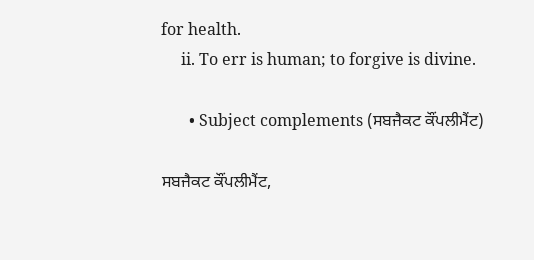for health.
     ii. To err is human; to forgive is divine.

       • Subject complements (ਸਬਜੈਕਟ ਕੌਂਪਲੀਮੈਂਟ)

ਸਬਜੈਕਟ ਕੌਂਪਲੀਮੈਂਟ,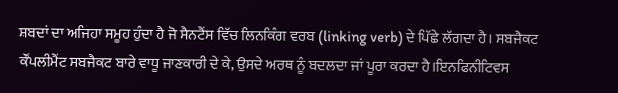ਸ਼ਬਦਾਂ ਦਾ ਅਜਿਹਾ ਸਮੂਹ ਹੁੰਦਾ ਹੈ ਜੋ ਸੈਨਟੈਂਸ ਵਿੱਚ ਲਿਨਕਿੰਗ ਵਰਬ (linking verb) ਦੇ ਪਿੱਛੇ ਲੱਗਦਾ ਹੈ। ਸਬਜੈਕਟ ਕੌਂਪਲੀਮੈਂਟ ਸਬਜੈਕਟ ਬਾਰੇ ਵਾਧੂ ਜਾਣਕਾਰੀ ਦੇ ਕੇ, ਉਸਦੇ ਅਰਥ ਨੂੰ ਬਦਲਦਾ ਜਾਂ ਪੂਰਾ ਕਰਦਾ ਹੈ।ਇਨਫਿਨੀਟਿਵਸ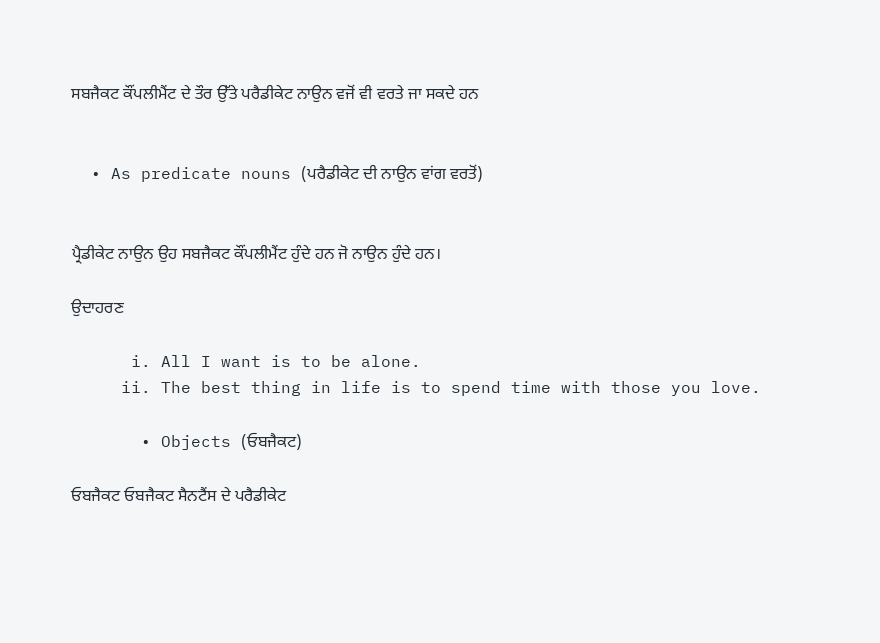ਸਬਜੈਕਟ ਕੌਂਪਲੀਮੈਂਟ ਦੇ ਤੌਰ ਉੱਤੇ ਪਰੈਡੀਕੇਟ ਨਾਉਨ ਵਜੋਂ ਵੀ ਵਰਤੇ ਜਾ ਸਕਦੇ ਹਨ


  • As predicate nouns (ਪਰੈਡੀਕੇਟ ਦੀ ਨਾਉਨ ਵਾਂਗ ਵਰਤੋਂ)


ਪ੍ਰੈਡੀਕੇਟ ਨਾਉਨ ਉਹ ਸਬਜੈਕਟ ਕੌਂਪਲੀਮੈਂਟ ਹੁੰਦੇ ਹਨ ਜੋ ਨਾਉਨ ਹੁੰਦੇ ਹਨ।

ਉਦਾਹਰਣ

      i. All I want is to be alone.
     ii. The best thing in life is to spend time with those you love.

       • Objects (ਓਬਜੈਕਟ)

ਓਬਜੈਕਟ ਓਬਜੈਕਟ ਸੈਨਟੈਂਸ ਦੇ ਪਰੈਡੀਕੇਟ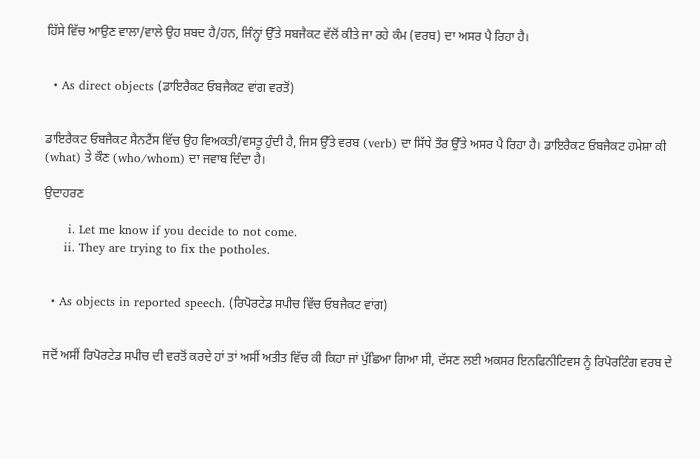ਹਿੱਸੇ ਵਿੱਚ ਆਉਣ ਵਾਲਾ/ਵਾਲੇ ਉਹ ਸ਼ਬਦ ਹੈ/ਹਨ, ਜਿੰਨ੍ਹਾਂ ਉੱਤੇ ਸਬਜੈਕਟ ਵੱਲੋਂ ਕੀਤੇ ਜਾ ਰਹੇ ਕੰਮ (ਵਰਬ) ਦਾ ਅਸਰ ਪੈ ਰਿਹਾ ਹੈ।


  • As direct objects (ਡਾਇਰੈਕਟ ਓਬਜੈਕਟ ਵਾਂਗ ਵਰਤੋਂ)


ਡਾਇਰੈਕਟ ਓਬਜੈਕਟ ਸੈਨਟੈਂਸ ਵਿੱਚ ਉਹ ਵਿਅਕਤੀ/ਵਸਤੂ ਹੁੰਦੀ ਹੈ, ਜਿਸ ਉੱਤੇ ਵਰਬ (verb) ਦਾ ਸਿੱਧੇ ਤੌਰ ਉੱਤੇ ਅਸਰ ਪੈ ਰਿਹਾ ਹੈ। ਡਾਇਰੈਕਟ ਓਬਜੈਕਟ ਹਮੇਸ਼ਾ ਕੀ (what) ਤੇ ਕੌਣ (who/whom) ਦਾ ਜਵਾਬ ਦਿੰਦਾ ਹੈ।

ਉਦਾਹਰਣ

      i. Let me know if you decide to not come.
     ii. They are trying to fix the potholes.


  • As objects in reported speech. (ਰਿਪੋਰਟੇਡ ਸਪੀਚ ਵਿੱਚ ਓਬਜੈਕਟ ਵਾਂਗ)


ਜਦੋਂ ਅਸੀਂ ਰਿਪੋਰਟੇਡ ਸਪੀਚ ਦੀ ਵਰਤੋਂ ਕਰਦੇ ਹਾਂ ਤਾਂ ਅਸੀਂ ਅਤੀਤ ਵਿੱਚ ਕੀ ਕਿਹਾ ਜਾਂ ਪੁੱਛਿਆ ਗਿਆ ਸੀ, ਦੱਸਣ ਲਈ ਅਕਸਰ ਇਨਫਿਨੀਟਿਵਸ ਨੂੰ ਰਿਪੋਰਟਿੰਗ ਵਰਬ ਦੇ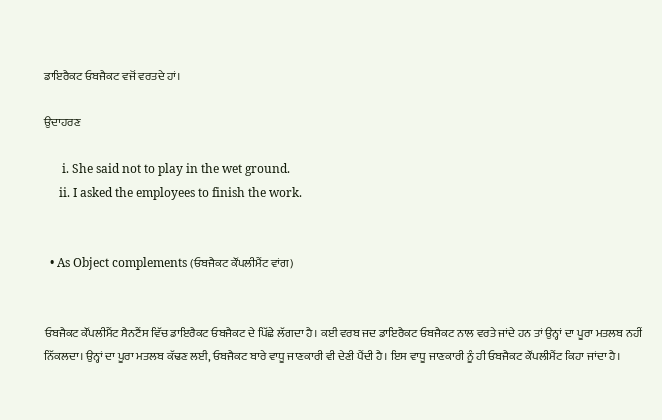ਡਾਇਰੈਕਟ ਓਬਜੈਕਟ ਵਜੋਂ ਵਰਤਦੇ ਹਾਂ।

ਉਦਾਹਰਣ

      i. She said not to play in the wet ground.
     ii. I asked the employees to finish the work.


  • As Object complements (ਓਬਜੈਕਟ ਕੌਂਪਲੀਮੈਂਟ ਵਾਂਗ)


ਓਬਜੈਕਟ ਕੌਂਪਲੀਮੈਂਟ ਸੈਨਟੈਂਸ ਵਿੱਚ ਡਾਇਰੈਕਟ ਓਬਜੈਕਟ ਦੇ ਪਿੱਛੇ ਲੱਗਦਾ ਹੈ। ਕਈ ਵਰਬ ਜਦ ਡਾਇਰੈਕਟ ਓਬਜੈਕਟ ਨਾਲ ਵਰਤੇ ਜਾਂਦੇ ਹਨ ਤਾਂ ਉਨ੍ਹਾਂ ਦਾ ਪੂਰਾ ਮਤਲਬ ਨਹੀਂ ਨਿੱਕਲਦਾ। ਉਨ੍ਹਾਂ ਦਾ ਪੂਰਾ ਮਤਲਬ ਕੱਢਣ ਲਈ, ਓਬਜੈਕਟ ਬਾਰੇ ਵਾਧੂ ਜਾਣਕਾਰੀ ਵੀ ਦੇਣੀ ਪੈਂਦੀ ਹੈ। ਇਸ ਵਾਧੂ ਜਾਣਕਾਰੀ ਨੂੰ ਹੀ ਓਬਜੈਕਟ ਕੌਂਪਲੀਮੈਂਟ ਕਿਹਾ ਜਾਂਦਾ ਹੈ।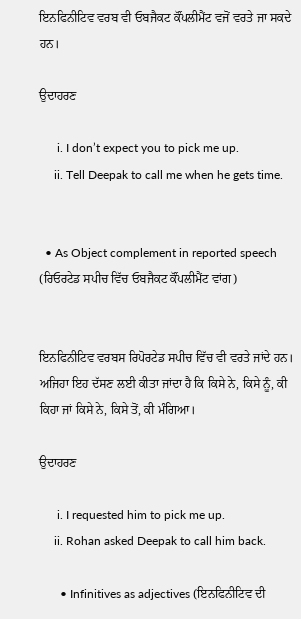ਇਨਫਿਨੀਟਿਵ ਵਰਬ ਵੀ ਓਬਜੈਕਟ ਕੌਂਪਲੀਮੈਂਟ ਵਜੋਂ ਵਰਤੇ ਜਾ ਸਕਦੇ ਹਨ।

ਉਦਾਹਰਣ

      i. I don’t expect you to pick me up.
     ii. Tell Deepak to call me when he gets time.


  • As Object complement in reported speech (ਰਿਓਰਟੇਡ ਸਪੀਚ ਵਿੱਚ ਓਬਜੈਕਟ ਕੌਂਪਲੀਮੈਂਟ ਵਾਂਗ)


ਇਨਫਿਨੀਟਿਵ ਵਰਬਸ ਰਿਪੋਰਟੇਡ ਸਪੀਚ ਵਿੱਚ ਵੀ ਵਰਤੇ ਜਾਂਦੇ ਹਨ। ਅਜਿਹਾ ਇਹ ਦੱਸਣ ਲਈ ਕੀਤਾ ਜਾਂਦਾ ਹੈ ਕਿ ਕਿਸੇ ਨੇ, ਕਿਸੇ ਨੂੰ, ਕੀ ਕਿਹਾ ਜਾਂ ਕਿਸੇ ਨੇ, ਕਿਸੇ ਤੋਂ, ਕੀ ਮੰਗਿਆ।

ਉਦਾਹਰਣ

      i. I requested him to pick me up.
     ii. Rohan asked Deepak to call him back.

       • Infinitives as adjectives (ਇਨਫਿਨੀਟਿਵ ਦੀ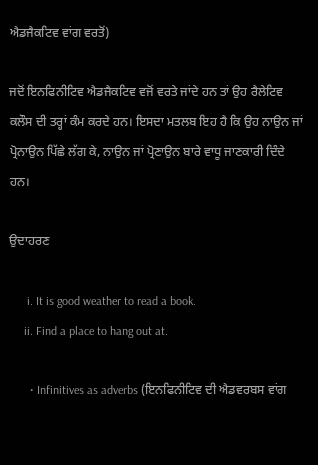ਐਡਜੈਕਟਿਵ ਵਾਂਗ ਵਰਤੋਂ)

ਜਦੋਂ ਇਨਫਿਨੀਟਿਵ ਐਡਜੈਕਟਿਵ ਵਜੋਂ ਵਰਤੇ ਜਾਂਦੇ ਹਨ ਤਾਂ ਉਹ ਰੈਲੇਟਿਵ ਕਲੌਸ ਦੀ ਤਰ੍ਹਾਂ ਕੰਮ ਕਰਦੇ ਹਨ। ਇਸਦਾ ਮਤਲਬ ਇਹ ਹੈ ਕਿ ਉਹ ਨਾਉਨ ਜਾਂ ਪ੍ਰੋਨਾਉਨ ਪਿੱਛੇ ਲੱਗ ਕੇ, ਨਾਉਨ ਜਾਂ ਪ੍ਰੋਣਾਉਨ ਬਾਰੇ ਵਾਧੂ ਜਾਣਕਾਰੀ ਦਿੰਦੇ ਹਨ।

ਉਦਾਹਰਣ

      i. It is good weather to read a book.
     ii. Find a place to hang out at.

       • Infinitives as adverbs (ਇਨਫਿਨੀਟਿਵ ਦੀ ਐਡਵਰਬਸ ਵਾਂਗ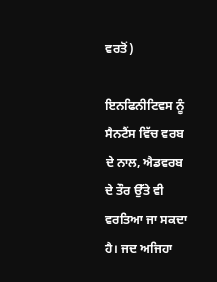ਵਰਤੋਂ)

ਇਨਫਿਨੀਟਿਵਸ ਨੂੰ ਸੈਨਟੈਂਸ ਵਿੱਚ ਵਰਬ ਦੇ ਨਾਲ, ਐਡਵਰਬ ਦੇ ਤੌਰ ਉੱਤੇ ਵੀ ਵਰਤਿਆ ਜਾ ਸਕਦਾ ਹੈ। ਜਦ ਅਜਿਹਾ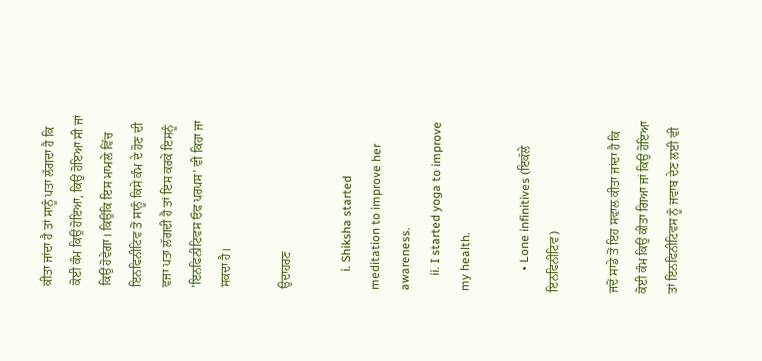ਕੀਤਾ ਜਾਂਦਾ ਹੈ ਤਾਂ ਸਾਨੂੰ ਪਤਾ ਲੱਗਦਾ ਹੈ ਕਿ ਕੋਈ ਕੰਮ ਕਿਉਂ ਹੋਇਆ, ਕਿਉਂ ਹੋਇਆ ਸੀ ਜਾਂ ਕਿਉਂ ਹੋਵੇਗਾ। ਕਿਉਂਕਿ ਇਸ ਮਾਮਲੇ ਵਿੱਚ ਇਨਫਿਨੀਟਿਵ ਤੋਂ ਸਾਨੂੰ ਕਿਸੇ ਕੰਮ ਦੇ ਹੋਣ ਦੀ ਵਜਾ ਪਤਾ ਲੱਗਦੀ ਹੈ ਤਾਂ ਇਸ ਕਰਕੇ ਇਸਨੂੰ 'ਇਨਫਿਨੀਟਿਵਸ ਓਫ ਪਰਪਸ' ਵੀ ਕਿਹਾ ਜਾ ਸਕਦਾ ਹੈ।

ਉਦਾਹਰਣ

      i. Shiksha started meditation to improve her awareness.
     ii. I started yoga to improve my health.

       • Lone infinitives (ਇਕੱਲੇ ਇਨਫਿਨੀਟਿਵ)

ਜਦੋਂ ਸਾਡੇ ਤੋਂ ਇਹ ਸਵਾਲ ਕੀਤਾ ਜਾਂਦਾ ਹੈ ਕਿ ਕੋਈ ਕੰਮ ਕਿਉਂ ਕੀਤਾ ਗਿਆ ਜਾਂ ਕਿਉਂ ਹੋਇਆ ਤਾਂ ਇਨਫਿਨੀਟਿਵਸ ਨੂੰ ਜਵਾਬ ਦੇਣ ਲਈ ਵੀ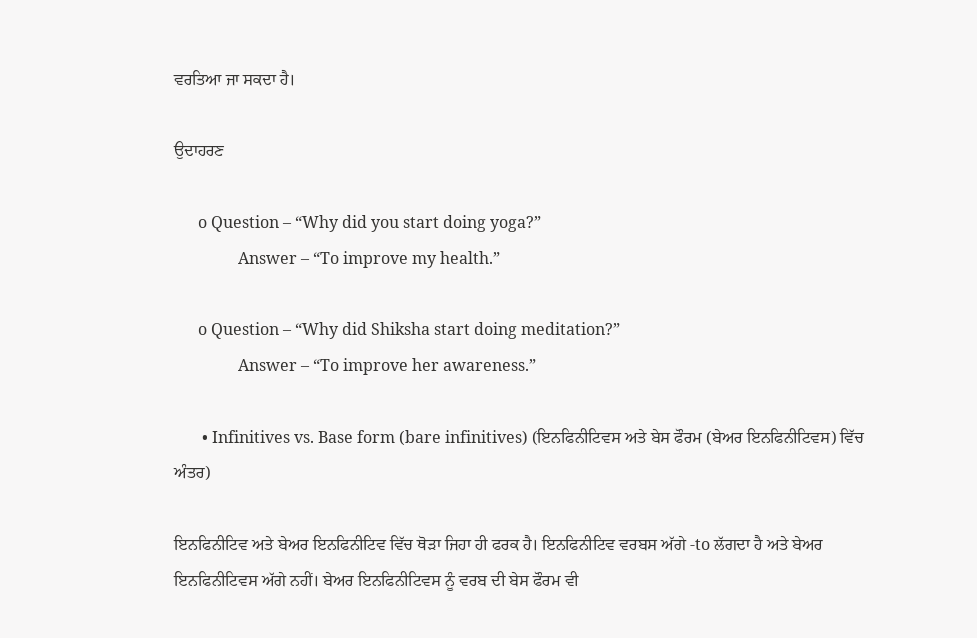ਵਰਤਿਆ ਜਾ ਸਕਦਾ ਹੈ।

ਉਦਾਹਰਣ

      o Question – “Why did you start doing yoga?”
                Answer – “To improve my health.”

      o Question – “Why did Shiksha start doing meditation?”
                Answer – “To improve her awareness.”

       • Infinitives vs. Base form (bare infinitives) (ਇਨਫਿਨੀਟਿਵਸ ਅਤੇ ਬੇਸ ਫੌਰਮ (ਬੇਅਰ ਇਨਫਿਨੀਟਿਵਸ) ਵਿੱਚ ਅੰਤਰ)

ਇਨਫਿਨੀਟਿਵ ਅਤੇ ਬੇਅਰ ਇਨਫਿਨੀਟਿਵ ਵਿੱਚ ਥੋੜਾ ਜਿਹਾ ਹੀ ਫਰਕ ਹੈ। ਇਨਫਿਨੀਟਿਵ ਵਰਬਸ ਅੱਗੇ -to ਲੱਗਦਾ ਹੈ ਅਤੇ ਬੇਅਰ ਇਨਫਿਨੀਟਿਵਸ ਅੱਗੇ ਨਹੀਂ। ਬੇਅਰ ਇਨਫਿਨੀਟਿਵਸ ਨੂੰ ਵਰਬ ਦੀ ਬੇਸ ਫੌਰਮ ਵੀ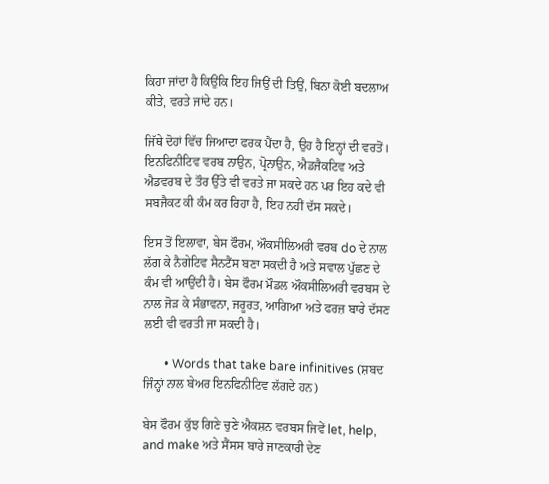ਕਿਹਾ ਜਾਂਦਾ ਹੈ ਕਿਉਂਕਿ ਇਹ ਜਿਉਂ ਦੀ ਤਿਉਂ, ਬਿਨਾ ਕੋਈ ਬਦਲਾਅ ਕੀਤੇ, ਵਰਤੇ ਜਾਂਦੇ ਹਨ।

ਜਿੱਥੇ ਦੋਹਾਂ ਵਿੱਚ ਜਿਆਦਾ ਫਰਕ ਪੈਂਦਾ ਹੈ, ਉਹ ਹੈ ਇਨ੍ਹਾਂ ਦੀ ਵਰਤੋਂ। ਇਨਫਿਨੀਟਿਵ ਵਰਬ ਨਾਉਨ, ਪ੍ਰੋਨਾਉਨ, ਐਡਜੈਕਟਿਵ ਅਤੇ ਐਡਵਰਬ ਦੇ ਤੌਰ ਉੱਤੇ ਵੀ ਵਰਤੇ ਜਾ ਸਕਦੇ ਹਨ ਪਰ ਇਹ ਕਦੇ ਵੀ ਸਬਜੈਕਟ ਕੀ ਕੰਮ ਕਰ ਰਿਹਾ ਹੈ, ਇਹ ਨਹੀਂ ਦੱਸ ਸਕਦੇ।

ਇਸ ਤੋਂ ਇਲਾਵਾ, ਬੇਸ ਫੌਰਮ, ਔਕਸੀਲਿਅਰੀ ਵਰਬ do ਦੇ ਨਾਲ ਲੱਗ ਕੇ ਨੈਗੇਟਿਵ ਸੈਨਟੈਂਸ ਬਣਾ ਸਕਦੀ ਹੈ ਅਤੇ ਸਵਾਲ ਪੁੱਛਣ ਦੇ ਕੰਮ ਵੀ ਆਉਂਦੀ ਹੈ। ਬੇਸ ਫੌਰਮ ਮੌਡਲ ਔਕਸੀਲਿਅਰੀ ਵਰਬਸ ਦੇ ਨਾਲ ਜੋੜ ਕੇ ਸੰਭਾਵਨਾ, ਜਰੂਰਤ, ਆਗਿਆ ਅਤੇ ਫਰਜ਼ ਬਾਰੇ ਦੱਸਣ ਲਈ ਵੀ ਵਰਤੀ ਜਾ ਸਕਦੀ ਹੈ।

       • Words that take bare infinitives (ਸ਼ਬਦ ਜਿੰਨ੍ਹਾਂ ਨਾਲ ਬੇਅਰ ਇਨਫਿਨੀਟਿਵ ਲੱਗਦੇ ਹਨ)

ਬੇਸ ਫੌਰਮ ਕੁੱਝ ਗਿਣੇ ਚੁਣੇ ਐਕਸ਼ਨ ਵਰਬਸ ਜਿਵੇਂ let, help, and make ਅਤੇ ਸੈਂਸਸ ਬਾਰੇ ਜਾਣਕਾਰੀ ਦੇਣ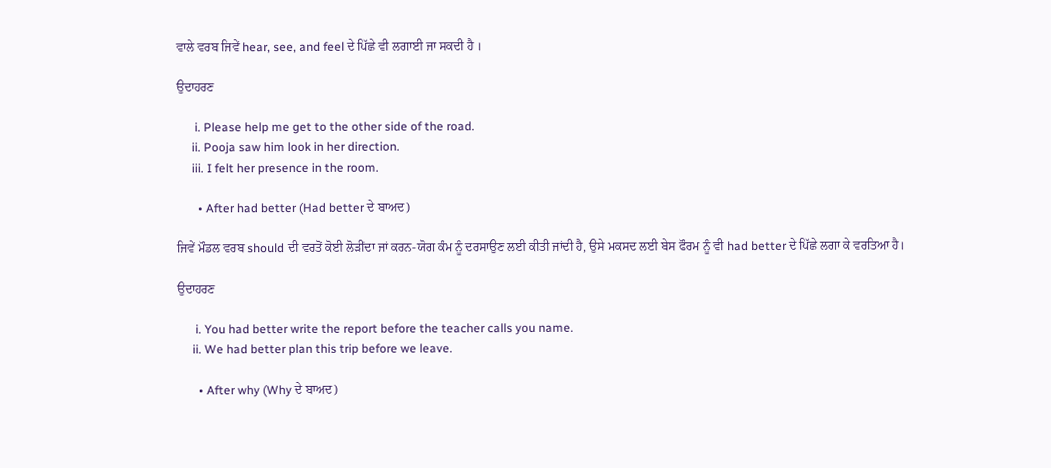ਵਾਲੇ ਵਰਬ ਜਿਵੇਂ hear, see, and feel ਦੇ ਪਿੱਛੇ ਵੀ ਲਗਾਈ ਜਾ ਸਕਦੀ ਹੈ ।

ਉਦਾਹਰਣ

      i. Please help me get to the other side of the road.
     ii. Pooja saw him look in her direction.
     iii. I felt her presence in the room.

       • After had better (Had better ਦੇ ਬਾਅਦ)

ਜਿਵੇਂ ਮੌਡਲ ਵਰਬ should ਦੀ ਵਰਤੋਂ ਕੋਈ ਲੋੜੀਂਦਾ ਜਾਂ ਕਰਨ-ਯੋਗ ਕੰਮ ਨੂੰ ਦਰਸਾਉਣ ਲਈ ਕੀਤੀ ਜਾਂਦੀ ਹੈ, ਉਸੇ ਮਕਸਦ ਲਈ ਬੇਸ ਫੌਰਮ ਨੂੰ ਵੀ had better ਦੇ ਪਿੱਛੇ ਲਗਾ ਕੇ ਵਰਤਿਆ ਹੈ।

ਉਦਾਹਰਣ

      i. You had better write the report before the teacher calls you name.
     ii. We had better plan this trip before we leave.

       • After why (Why ਦੇ ਬਾਅਦ)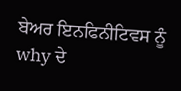ਬੇਅਰ ਇਨਫਿਨੀਟਿਵਸ ਨੂੰ why ਦੇ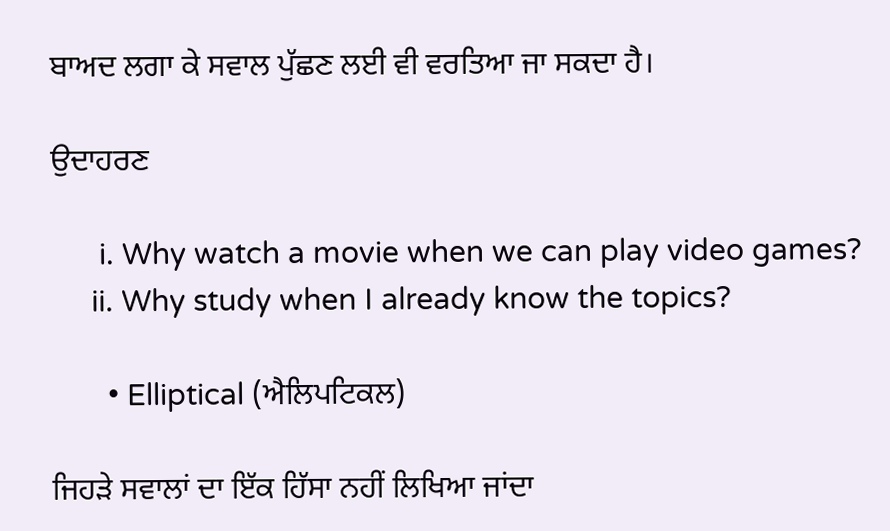ਬਾਅਦ ਲਗਾ ਕੇ ਸਵਾਲ ਪੁੱਛਣ ਲਈ ਵੀ ਵਰਤਿਆ ਜਾ ਸਕਦਾ ਹੈ।

ਉਦਾਹਰਣ

      i. Why watch a movie when we can play video games?
     ii. Why study when I already know the topics?

       • Elliptical (ਐਲਿਪਟਿਕਲ)

ਜਿਹੜੇ ਸਵਾਲਾਂ ਦਾ ਇੱਕ ਹਿੱਸਾ ਨਹੀਂ ਲਿਖਿਆ ਜਾਂਦਾ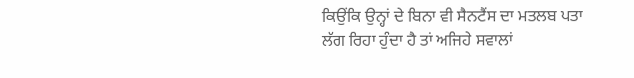ਕਿਉਂਕਿ ਉਨ੍ਹਾਂ ਦੇ ਬਿਨਾ ਵੀ ਸੈਨਟੈਂਸ ਦਾ ਮਤਲਬ ਪਤਾ ਲੱਗ ਰਿਹਾ ਹੁੰਦਾ ਹੈ ਤਾਂ ਅਜਿਹੇ ਸਵਾਲਾਂ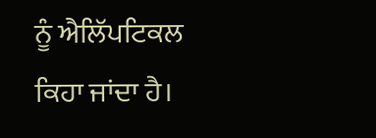ਨੂੰ ਐਲਿੱਪਟਿਕਲ ਕਿਹਾ ਜਾਂਦਾ ਹੈ।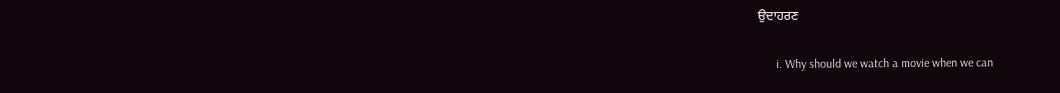ਉਦਾਹਰਣ

      i. Why should we watch a movie when we can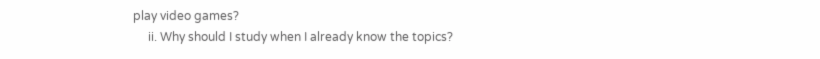play video games?
     ii. Why should I study when I already know the topics?